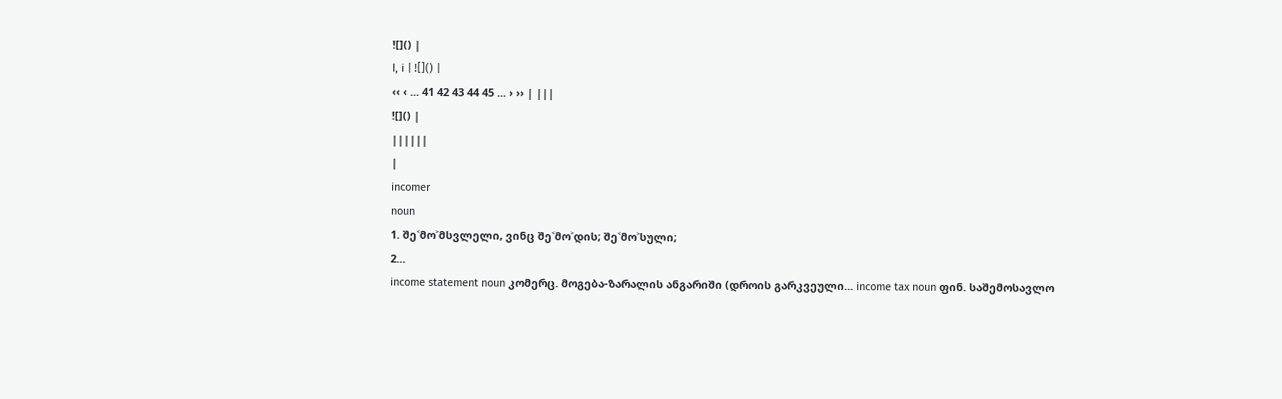![]() |
I, i | ![]() |
‹‹ ‹ ... 41 42 43 44 45 ... › ›› | |||
![]() |
||||||
|
incomer
noun
1. შე˂მო˃მსვლელი, ვინც შე˂მო˃დის; შე˂მო˃სული;
2...
income statement noun კომერც. მოგება-ზარალის ანგარიში (დროის გარკვეული... income tax noun ფინ. საშემოსავლო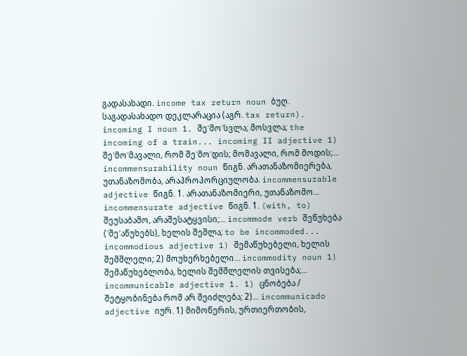გადასახადი. income tax return noun ბუღ. საგადასახადო დეკლარაცია (აგრ. tax return). incoming I noun 1. შე˂მო˃სვლა; მოსვლა; the incoming of a train... incoming II adjective 1) შე˂მო˃მავალი, რომ შე˂მო˃დის; მომავალი, რომ მოდის;... incommensurability noun წიგნ. არათანაზომიერება, უთანაზომობა, არაპროპორციულობა. incommensurable adjective წიგნ. 1. არათანაზომიერი, უთანაზომო... incommensurate adjective წიგნ. 1. (with, to) შეუსაბამო, არაშესატყვისი;... incommode verb შეწუხება (˂შე˃აწუხებს), ხელის შეშლა; to be incommoded... incommodious adjective 1) შემაწუხებელი, ხელის შემშლელი; 2) მოუხერხებელი... incommodity noun 1) შემაწუხებლობა, ხელის შემშლელის თვისება;... incommunicable adjective 1. 1) ცნობება / შეტყობინება რომ არ შეიძლება; 2)... incommunicado adjective იურ. 1) მიმოწერის, ურთიერთობის,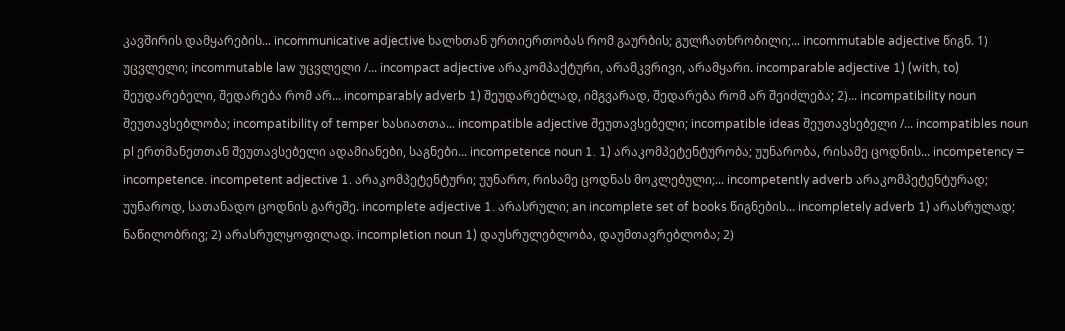კავშირის დამყარების... incommunicative adjective ხალხთან ურთიერთობას რომ გაურბის; გულჩათხრობილი;... incommutable adjective წიგნ. 1) უცვლელი; incommutable law უცვლელი /... incompact adjective არაკომპაქტური, არამკვრივი, არამყარი. incomparable adjective 1) (with, to) შეუდარებელი, შედარება რომ არ... incomparably adverb 1) შეუდარებლად, იმგვარად, შედარება რომ არ შეიძლება; 2)... incompatibility noun შეუთავსებლობა; incompatibility of temper ხასიათთა... incompatible adjective შეუთავსებელი; incompatible ideas შეუთავსებელი /... incompatibles noun pl ერთმანეთთან შეუთავსებელი ადამიანები, საგნები... incompetence noun 1. 1) არაკომპეტენტურობა; უუნარობა, რისამე ცოდნის... incompetency = incompetence. incompetent adjective 1. არაკომპეტენტური; უუნარო, რისამე ცოდნას მოკლებული;... incompetently adverb არაკომპეტენტურად; უუნაროდ, სათანადო ცოდნის გარეშე. incomplete adjective 1. არასრული; an incomplete set of books წიგნების... incompletely adverb 1) არასრულად; ნაწილობრივ; 2) არასრულყოფილად. incompletion noun 1) დაუსრულებლობა, დაუმთავრებლობა; 2)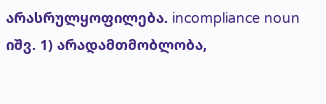არასრულყოფილება. incompliance noun იშვ. 1) არადამთმობლობა,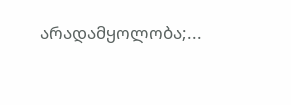არადამყოლობა;...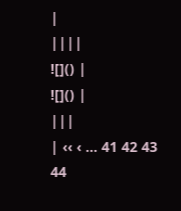|
||||
![]() |
![]() |
|||
| ‹‹ ‹ ... 41 42 43 44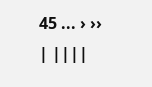45 ... › ›› | ||||